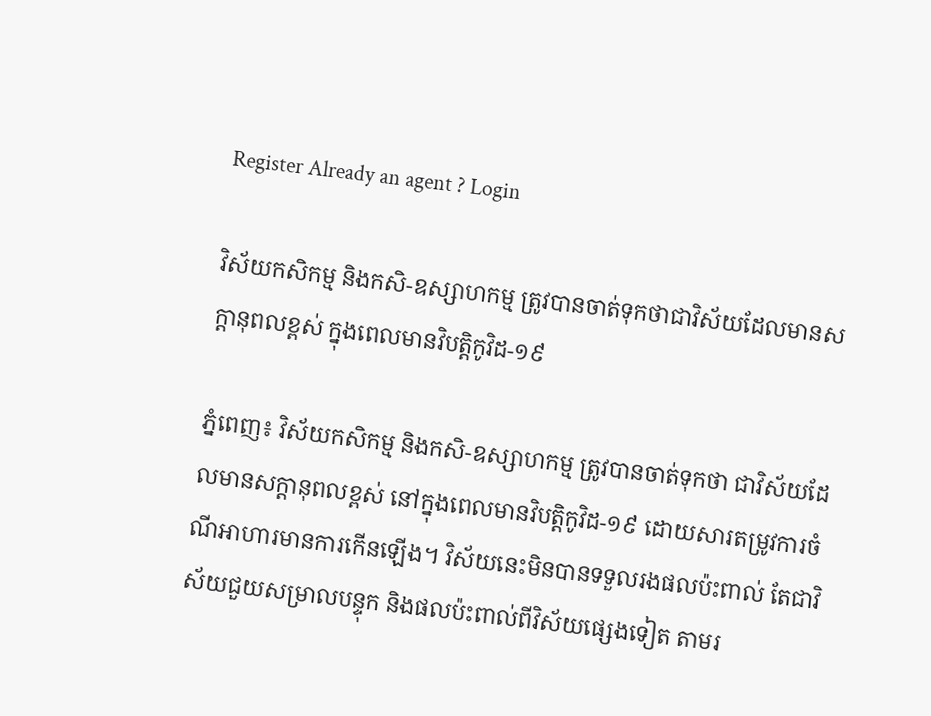Register Already an agent ? Login

វិស័យកសិកម្ម និងកសិ-ឧស្សាហកម្ម ត្រូវបានចាត់ទុកថាជាវិស័យដែលមានសក្តានុពលខ្ពស់ ក្នុងពេលមានវិបត្តិកូវិដ-១៩

ភ្នំពេញ៖ វិស័យកសិកម្ម និងកសិ-ឧស្សាហកម្ម ត្រូវបានចាត់ទុកថា ជាវិស័យដែលមានសក្តានុពលខ្ពស់ នៅក្នុងពេលមានវិបត្តិកូវិដ-១៩ ដោយសារតម្រូវការចំណីអាហារមានការកើនឡើង។ វិស័យនេះមិនបានទទួលរងផលប៉ះពាល់ តែជាវិស័យជួយសម្រាលបន្ទុក និងផលប៉ះពាល់ពីវិស័យផ្សេងទៀត តាមរ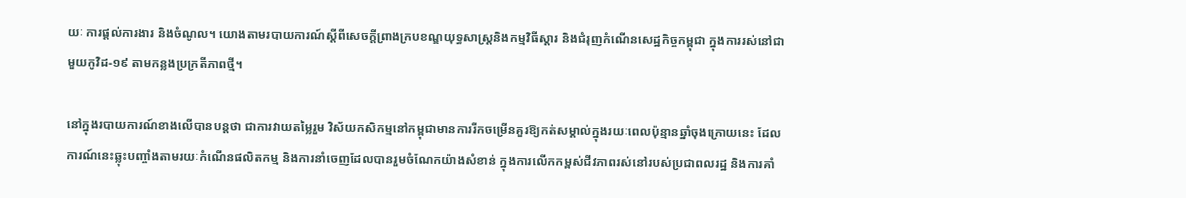យៈ ការផ្តល់ការងារ និងចំណូល។ យោងតាមរបាយការណ៍ស្តីពីសេចក្តីព្រាងក្របខណ្ឌយុទ្ធសាស្រ្តនិងកម្មវិធីស្តារ និងជំរុញកំណើនសេដ្ឋកិច្ចកម្ពុជា ក្នុងការរស់នៅជាមួយកូវិដ-១៩ តាមកន្លងប្រក្រតីភាពថ្មី។

នៅក្នុងរបាយការណ៍ខាងលើបានបន្តថា ជាការវាយតម្លៃរួម វិស័យកសិកម្មនៅកម្ពុជាមានការរីកចម្រើនគួរឱ្យកត់សម្គាល់ក្នុងរយៈពេលប៉ុន្មានឆ្នាំចុងក្រោយនេះ ដែលការណ៍នេះឆ្លុះបញ្ចាំងតាមរយៈកំណើនផលិតកម្ម និងការនាំចេញដែលបានរួមចំណែកយ៉ាងសំខាន់ ក្នុងការលើកកម្ពស់ជីវភាពរស់នៅរបស់ប្រជាពលរដ្ឋ និងការគាំ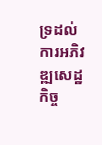ទ្រដល់ការអភិវឌ្ឍសេដ្ឋកិច្ច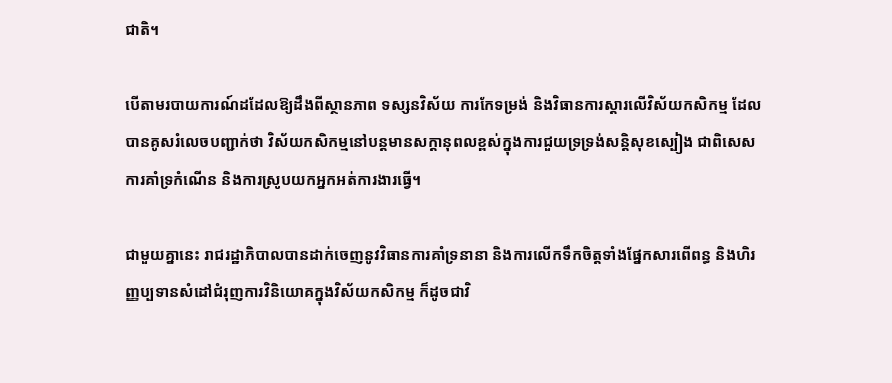ជាតិ។

បើតាមរបាយការណ៍ដដែលឱ្យដឹងពីស្ថានភាព ទស្សនវិស័យ ការកែទម្រង់ និងវិធានការស្តារលើវិស័យកសិកម្ម ដែលបានគូសរំលេចបញ្ជាក់ថា វិស័យកសិកម្មនៅបន្តមានសក្តានុពលខ្ពស់ក្នុងការជួយទ្រទ្រង់សន្តិសុខស្បៀង ជាពិសេសការគាំទ្រកំណើន និងការស្រូបយកអ្នកអត់ការងារធ្វើ។

ជាមួយគ្នានេះ រាជរដ្ឋាភិបាលបានដាក់ចេញនូវវិធានការគាំទ្រនានា និងការលើកទឹកចិត្តទាំងផ្នែកសារពើពន្ធ និងហិរញ្ញប្បទានសំដៅជំរុញការវិនិយោគក្នុងវិស័យកសិកម្ម ក៏ដូចជាវិ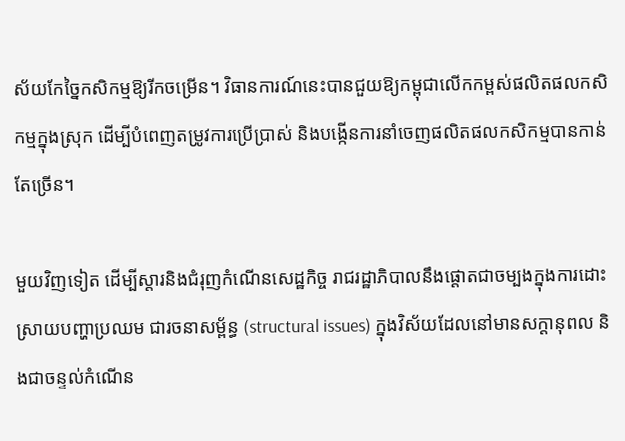ស័យកែច្នៃកសិកម្មឱ្យរីកចម្រើន។ វិធានការណ៍នេះបានជួយឱ្យកម្ពុជាលើកកម្ពស់ផលិតផលកសិកម្មក្នុងស្រុក ដើម្បីបំពេញតម្រូវការប្រើប្រាស់ និងបង្កើនការនាំចេញផលិតផលកសិកម្មបានកាន់តែច្រើន។

មួយវិញទៀត ដើម្បីស្ដារនិងជំរុញកំណើនសេដ្ឋកិច្ច រាជរដ្ឋាភិបាលនឹងផ្ដោតជាចម្បងក្នុងការដោះស្រាយបញ្ហាប្រឈម ជារចនាសម្ព័ន្ធ (structural issues) ក្នុងវិស័យដែលនៅមានសក្តានុពល និងជាចន្ទល់កំណើន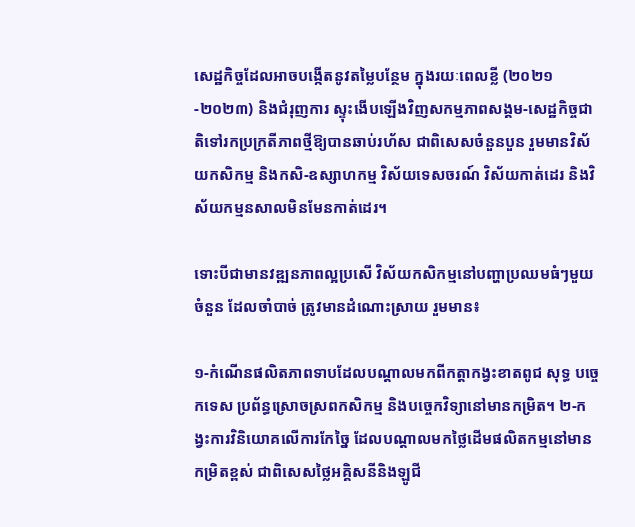សេដ្ឋកិច្ចដែលអាចបង្កើតនូវតម្លៃបន្ថែម ក្នុងរយៈពេលខ្លី (២០២១-២០២៣) និងជំរុញការ ស្ទុះងើបឡើងវិញសកម្មភាពសង្គម-សេដ្ឋកិច្ចជាតិទៅរកប្រក្រតីភាពថ្មីឱ្យបានឆាប់រហ័ស ជាពិសេសចំនួនបួន រួមមានវិស័យកសិកម្ម និងកសិ-ឧស្សាហកម្ម វិស័យទេសចរណ៍ វិស័យកាត់ដេរ និងវិស័យកម្មនសាលមិនមែនកាត់ដេរ។

ទោះបីជាមានវឌ្ឍនភាពល្អប្រសើ វិស័យកសិកម្មនៅបញ្ហាប្រឈមធំៗមួយចំនួន ដែលចាំបាច់ ត្រូវមានដំណោះស្រាយ រួមមាន៖

១-កំណើនផលិតភាពទាបដែលបណ្តាលមកពីកត្តាកង្វះខាតពូជ សុទ្ធ បច្ចេកទេស ប្រព័ន្ធស្រោចស្រពកសិកម្ម និងបច្ចេកវិទ្យានៅមានកម្រិត។ ២-កង្វះការវិនិយោគលើការកែច្នៃ ដែលបណ្តាលមកថ្លៃដើមផលិតកម្មនៅមានកម្រិតខ្ពស់ ជាពិសេសថ្លៃអគ្គិសនីនិងឡូជី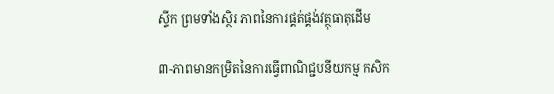ស្ទីក ព្រមទាំងស្ថិរ ភាពនៃការផ្គត់ផ្គង់វត្ថុធាតុដើម

៣-ភាពមានកម្រិតនៃការធ្វើពាណិជ្ជបនីយកម្ម កសិក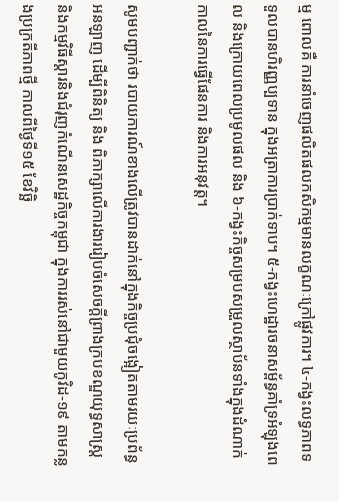ម្ម ពោលគឺ ការនាំចេញផលិតផលកសិកម្មមានលក្ខណៈក្រៅផ្លូវការ។ ៤-កង្វះលទ្ធភាពទទួលបានហិរញ្ញប្បទាន ក្នុងអត្រាការប្រាក់ទាប។ ៥-កង្វះហេដ្ឋារចនាសម្ព័ន្ធគាំទ្រអំឡុងពេល និងក្រោយពេលប្រមូលផល និង ៦-កង្វះកិច្ចសម្របសម្រួលស្ថាប័នទាំងក្នុងដំណាក់កាលនៃការធ្វើផែនការ និងការអនុវត្ត។

សូមបញ្ជាក់ថា របាយការណ៍ខាងលើត្រូវបានដាក់នៅក្នុងកិច្ចប្រជុំចង្អៀតតាមរយៈប្រព័ន្ធអនឡាញ ដើម្បីពិនិត្យ និង ពិភាក្សាលើការងាររៀបចំសេចក្តីព្រាងក្របខណ្ឌយុទ្ធសាស្រ្ត និងកម្មវិធីស្តារនិងជំរុញកំណើនសេដ្ឋកិច្ចកម្ពុជា ក្នុងការរស់នៅជាមួយកូវិដ-១៩ តាមកន្លងប្រក្រតីភាពថ្មី កាលពីថ្ងៃទី១៥ ខែវិច្ឆិ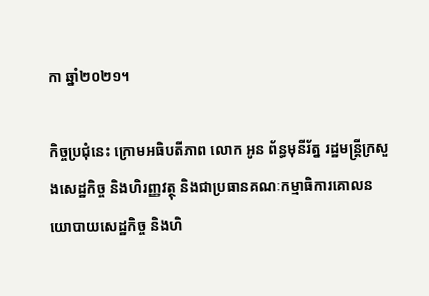កា ឆ្នាំ២០២១។

កិច្ចប្រជុំនេះ ក្រោមអធិបតីភាព លោក អូន ព័ន្ធមុនីរ័ត្ន រដ្ឋមន្រ្តីក្រសួងសេដ្ឋកិច្ច និងហិរញ្ញវត្ថុ និងជាប្រធានគណៈកម្មាធិការគោលនយោបាយសេដ្ឋកិច្ច និងហិ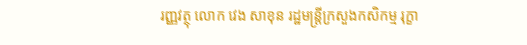រញ្ញវត្ថុ លោក វេង សាខុន រដ្ឋមន្ត្រីក្រសួងកសិកម្ម រុក្ខា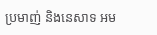ប្រមាញ់ និងនេសាទ អម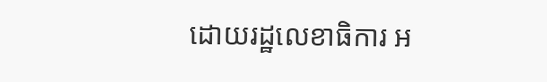ដោយរដ្ឋលេខាធិការ អ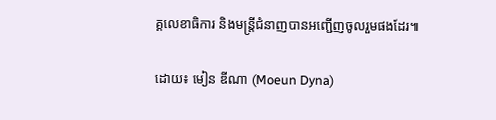គ្គលេខាធិការ និងមន្ត្រីជំនាញបានអញ្ជើញចូលរួមផងដែរ៕

ដោយ៖ មៀន ឌីណា (Moeun Dyna)